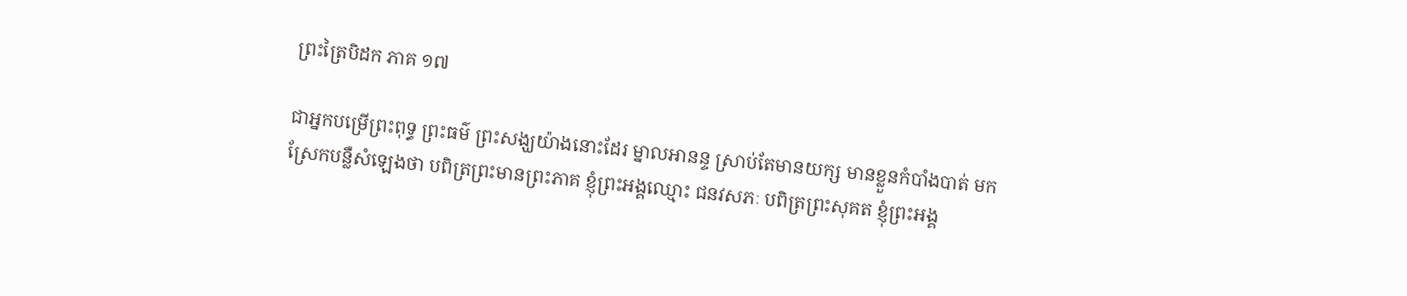ព្រះត្រៃបិដក ភាគ ១៧

ជាអ្នកបម្រើព្រះពុទ្ធ ព្រះធម៌ ព្រះសង្ឃយ៉ាងនោះដែរ ម្នាលអានន្ទ ស្រាប់តែមានយក្ស មានខ្លួនកំបាំងបាត់ មកស្រែកបន្លឺសំឡេងថា បពិត្រព្រះមានព្រះភាគ ខ្ញុំព្រះអង្គឈ្មោះ ជនវសភៈ បពិត្រព្រះសុគត ខ្ញុំព្រះអង្គ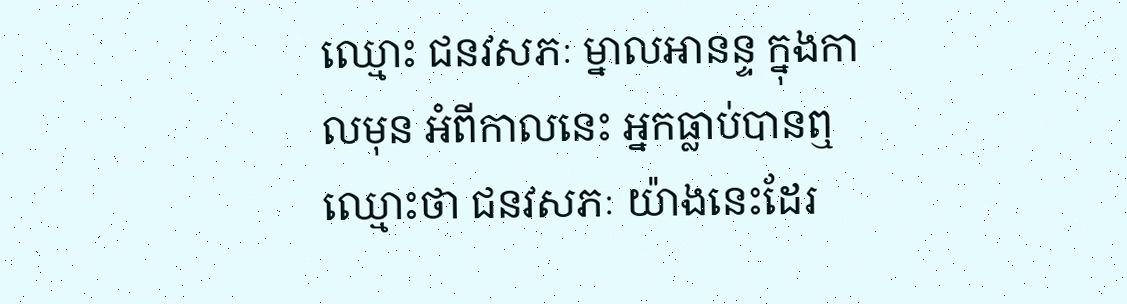ឈ្មោះ ជនវសភៈ ម្នាលអានន្ទ ក្នុងកាលមុន អំពីកាលនេះ អ្នកធ្លាប់បានឮឈ្មោះថា ជនវសភៈ យ៉ាងនេះដែរ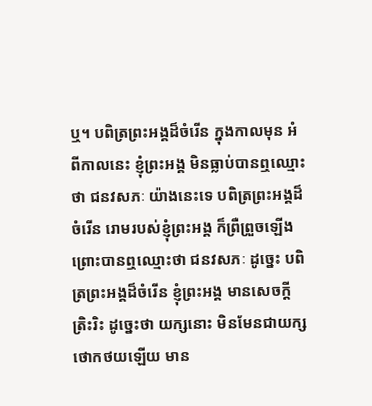ឬ។ បពិត្រព្រះអង្គដ៏ចំរើន ក្នុងកាលមុន អំពីកាលនេះ ខ្ញុំព្រះអង្គ មិនធ្លាប់បានឮឈ្មោះថា ជនវសភៈ យ៉ាងនេះទេ បពិត្រព្រះអង្គដ៏ចំរើន រោមរបស់ខ្ញុំព្រះអង្គ ក៏ព្រឺព្រួចឡើង ព្រោះបានឮឈ្មោះថា ជនវសភៈ ដូច្នេះ បពិត្រព្រះអង្គដ៏ចំរើន ខ្ញុំព្រះអង្គ មានសេចក្តីត្រិះរិះ ដូច្នេះថា យក្សនោះ មិនមែនជាយក្សថោកថយឡើយ មាន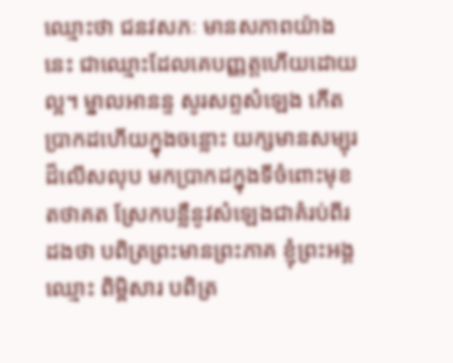ឈ្មោះថា ជនវសភៈ មានសភាពយ៉ាងនេះ ជាឈ្មោះដែលគេបញ្ញត្តហើយដោយល្អ។ ម្នាលអានន្ទ សូរសព្ទសំឡេង កើតប្រាកដហើយក្នុងចន្លោះ យក្សមានសម្បុរដ៏លើសលុប មកប្រាកដក្នុងទីចំពោះមុខតថាគត ស្រែកបន្លឺនូវសំឡេងជាគំរប់ពីរដងថា បពិត្រព្រះមានព្រះភាគ ខ្ញុំព្រះអង្គឈ្មោះ ពិម្ពិសារ បពិត្រ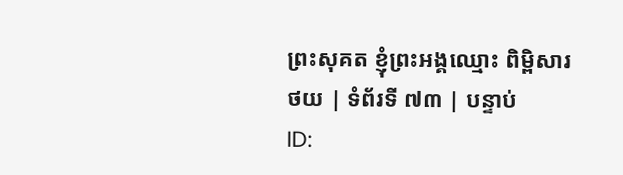ព្រះសុគត ខ្ញុំព្រះអង្គឈ្មោះ ពិម្ពិសារ
ថយ | ទំព័រទី ៧៣ | បន្ទាប់
ID: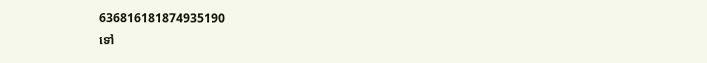636816181874935190
ទៅ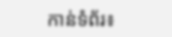កាន់ទំព័រ៖